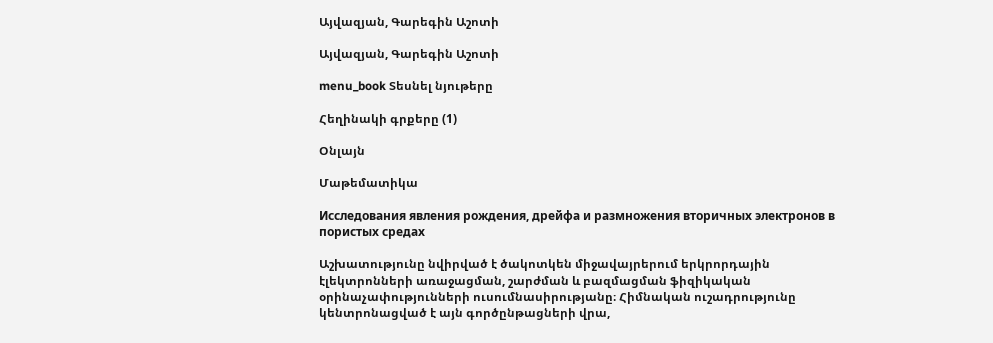Այվազյան, Գարեգին Աշոտի

Այվազյան, Գարեգին Աշոտի

menu_book Տեսնել նյութերը

Հեղինակի գրքերը (1)

Օնլայն

Մաթեմատիկա

Исследования явления рождения, дрейфа и размножения вторичных электронов в пористых средах

Աշխատությունը նվիրված է ծակոտկեն միջավայրերում երկրորդային էլեկտրոնների առաջացման, շարժման և բազմացման ֆիզիկական օրինաչափությունների ուսումնասիրությանը։ Հիմնական ուշադրությունը կենտրոնացված է այն գործընթացների վրա,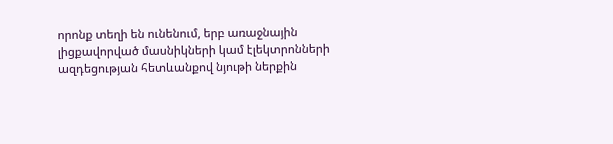որոնք տեղի են ունենում, երբ առաջնային լիցքավորված մասնիկների կամ էլեկտրոնների ազդեցության հետևանքով նյութի ներքին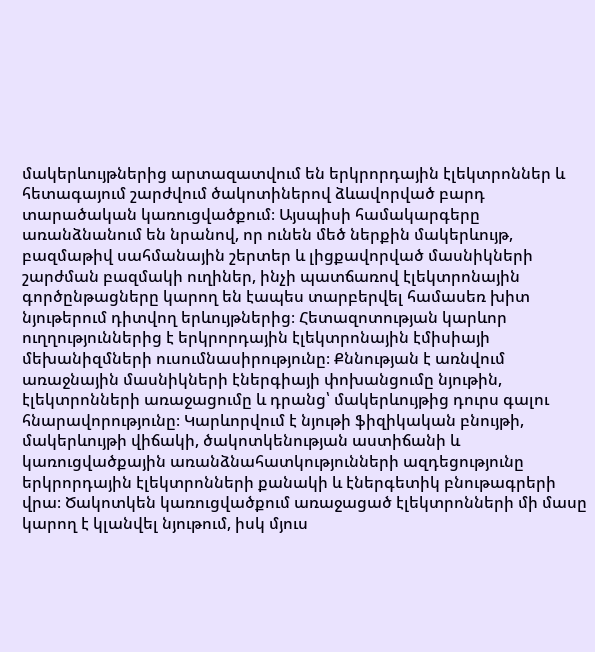մակերևույթներից արտազատվում են երկրորդային էլեկտրոններ և հետագայում շարժվում ծակոտիներով ձևավորված բարդ տարածական կառուցվածքում։ Այսպիսի համակարգերը առանձնանում են նրանով, որ ունեն մեծ ներքին մակերևույթ, բազմաթիվ սահմանային շերտեր և լիցքավորված մասնիկների շարժման բազմակի ուղիներ, ինչի պատճառով էլեկտրոնային գործընթացները կարող են էապես տարբերվել համասեռ խիտ նյութերում դիտվող երևույթներից։ Հետազոտության կարևոր ուղղություններից է երկրորդային էլեկտրոնային էմիսիայի մեխանիզմների ուսումնասիրությունը։ Քննության է առնվում առաջնային մասնիկների էներգիայի փոխանցումը նյութին, էլեկտրոնների առաջացումը և դրանց՝ մակերևույթից դուրս գալու հնարավորությունը։ Կարևորվում է նյութի ֆիզիկական բնույթի, մակերևույթի վիճակի, ծակոտկենության աստիճանի և կառուցվածքային առանձնահատկությունների ազդեցությունը երկրորդային էլեկտրոնների քանակի և էներգետիկ բնութագրերի վրա։ Ծակոտկեն կառուցվածքում առաջացած էլեկտրոնների մի մասը կարող է կլանվել նյութում, իսկ մյուս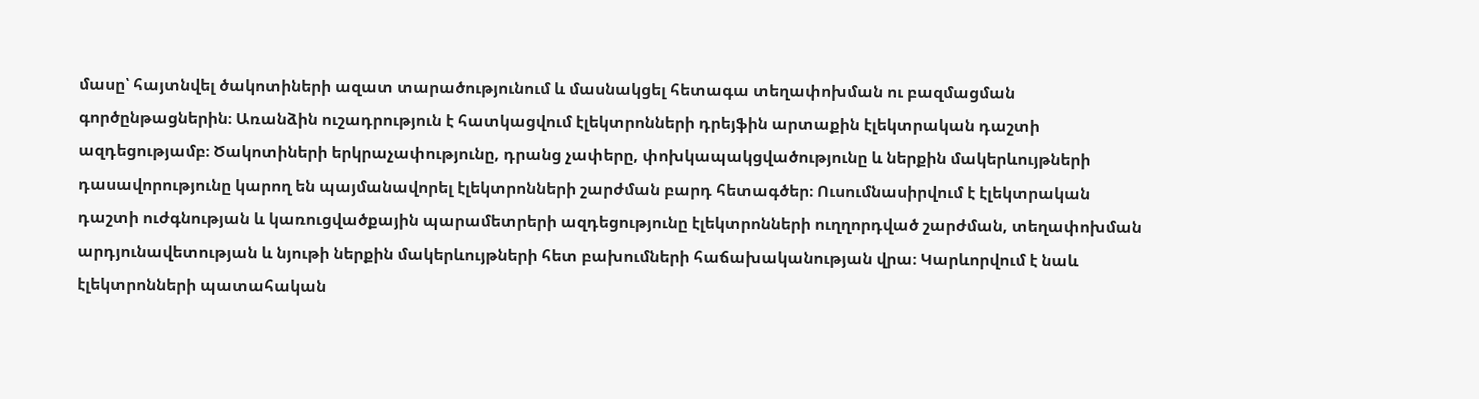մասը՝ հայտնվել ծակոտիների ազատ տարածությունում և մասնակցել հետագա տեղափոխման ու բազմացման գործընթացներին։ Առանձին ուշադրություն է հատկացվում էլեկտրոնների դրեյֆին արտաքին էլեկտրական դաշտի ազդեցությամբ։ Ծակոտիների երկրաչափությունը, դրանց չափերը, փոխկապակցվածությունը և ներքին մակերևույթների դասավորությունը կարող են պայմանավորել էլեկտրոնների շարժման բարդ հետագծեր։ Ուսումնասիրվում է էլեկտրական դաշտի ուժգնության և կառուցվածքային պարամետրերի ազդեցությունը էլեկտրոնների ուղղորդված շարժման, տեղափոխման արդյունավետության և նյութի ներքին մակերևույթների հետ բախումների հաճախականության վրա։ Կարևորվում է նաև էլեկտրոնների պատահական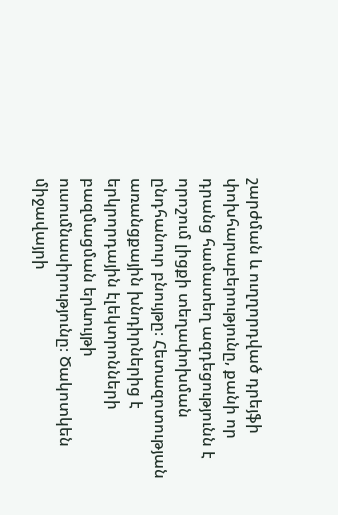շարժման և ուղղորդված դրեյֆի փոխհարաբերությունը, քանի որ դրանց համատեղ ազդեցությունն է որոշում լիցքի տեղափոխման ընդհանուր բնույթը։ Հետազոտության առանցքային խնդիրներից է երկրորդային էլեկտրոնների բազմացման երևույթի ուսումնասիրությունը։ Ծակոտկեն միջավայրի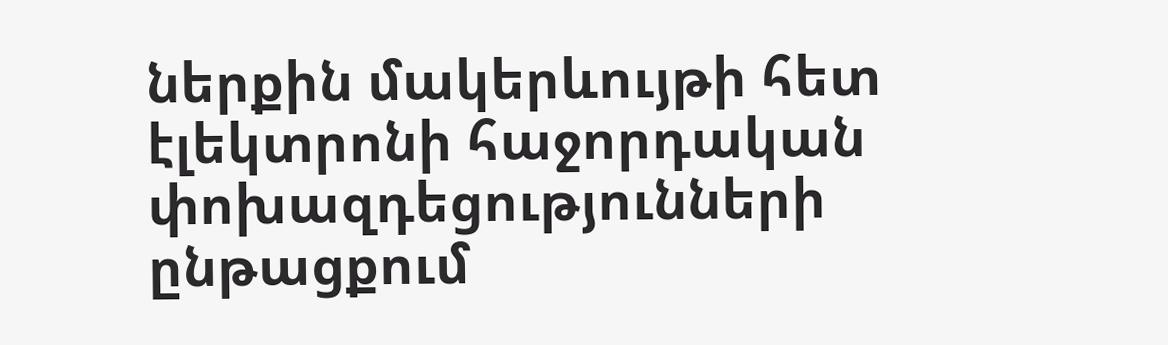ներքին մակերևույթի հետ էլեկտրոնի հաջորդական փոխազդեցությունների ընթացքում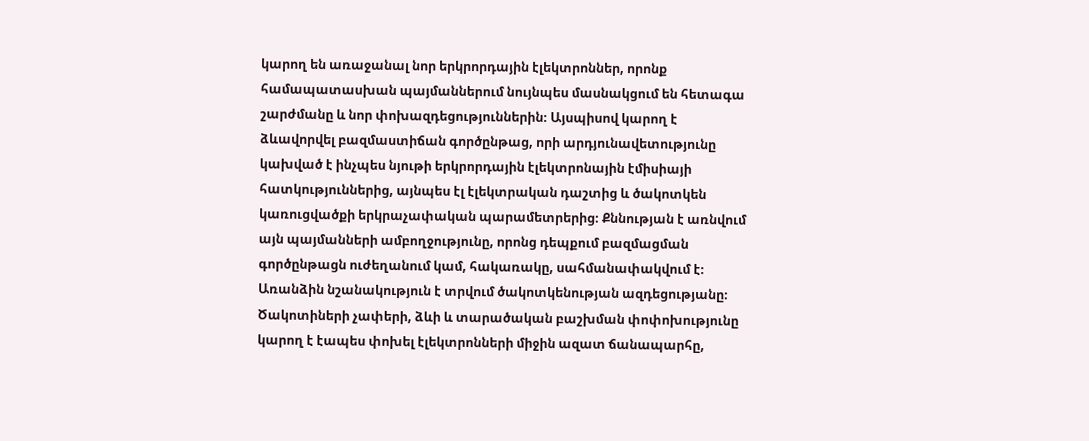կարող են առաջանալ նոր երկրորդային էլեկտրոններ, որոնք համապատասխան պայմաններում նույնպես մասնակցում են հետագա շարժմանը և նոր փոխազդեցություններին։ Այսպիսով կարող է ձևավորվել բազմաստիճան գործընթաց, որի արդյունավետությունը կախված է ինչպես նյութի երկրորդային էլեկտրոնային էմիսիայի հատկություններից, այնպես էլ էլեկտրական դաշտից և ծակոտկեն կառուցվածքի երկրաչափական պարամետրերից։ Քննության է առնվում այն պայմանների ամբողջությունը, որոնց դեպքում բազմացման գործընթացն ուժեղանում կամ, հակառակը, սահմանափակվում է։ Առանձին նշանակություն է տրվում ծակոտկենության ազդեցությանը։ Ծակոտիների չափերի, ձևի և տարածական բաշխման փոփոխությունը կարող է էապես փոխել էլեկտրոնների միջին ազատ ճանապարհը,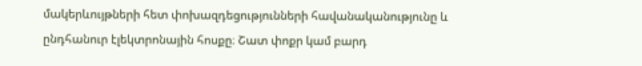մակերևույթների հետ փոխազդեցությունների հավանականությունը և ընդհանուր էլեկտրոնային հոսքը։ Շատ փոքր կամ բարդ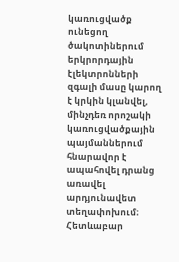կառուցվածք ունեցող ծակոտիներում երկրորդային էլեկտրոնների զգալի մասը կարող է կրկին կլանվել, մինչդեռ որոշակի կառուցվածքային պայմաններում հնարավոր է ապահովել դրանց առավել արդյունավետ տեղափոխում։ Հետևաբար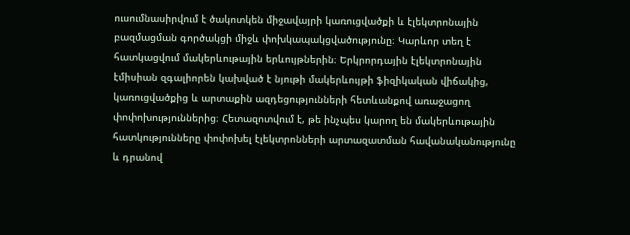ուսումնասիրվում է ծակոտկեն միջավայրի կառուցվածքի և էլեկտրոնային բազմացման գործակցի միջև փոխկապակցվածությունը։ Կարևոր տեղ է հատկացվում մակերևութային երևույթներին։ Երկրորդային էլեկտրոնային էմիսիան զգալիորեն կախված է նյութի մակերևույթի ֆիզիկական վիճակից, կառուցվածքից և արտաքին ազդեցությունների հետևանքով առաջացող փոփոխություններից։ Հետազոտվում է, թե ինչպես կարող են մակերևութային հատկությունները փոփոխել էլեկտրոնների արտազատման հավանականությունը և դրանով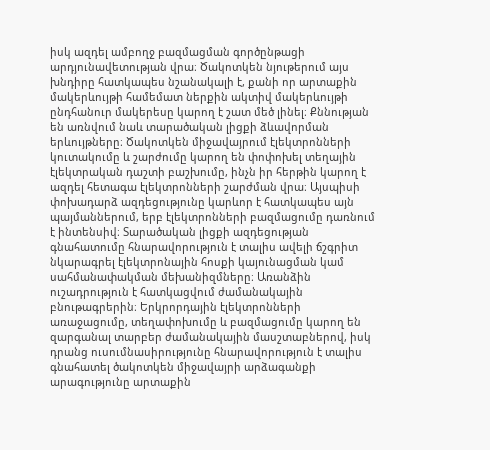իսկ ազդել ամբողջ բազմացման գործընթացի արդյունավետության վրա։ Ծակոտկեն նյութերում այս խնդիրը հատկապես նշանակալի է, քանի որ արտաքին մակերևույթի համեմատ ներքին ակտիվ մակերևույթի ընդհանուր մակերեսը կարող է շատ մեծ լինել։ Քննության են առնվում նաև տարածական լիցքի ձևավորման երևույթները։ Ծակոտկեն միջավայրում էլեկտրոնների կուտակումը և շարժումը կարող են փոփոխել տեղային էլեկտրական դաշտի բաշխումը, ինչն իր հերթին կարող է ազդել հետագա էլեկտրոնների շարժման վրա։ Այսպիսի փոխադարձ ազդեցությունը կարևոր է հատկապես այն պայմաններում, երբ էլեկտրոնների բազմացումը դառնում է ինտենսիվ։ Տարածական լիցքի ազդեցության գնահատումը հնարավորություն է տալիս ավելի ճշգրիտ նկարագրել էլեկտրոնային հոսքի կայունացման կամ սահմանափակման մեխանիզմները։ Առանձին ուշադրություն է հատկացվում ժամանակային բնութագրերին։ Երկրորդային էլեկտրոնների առաջացումը, տեղափոխումը և բազմացումը կարող են զարգանալ տարբեր ժամանակային մասշտաբներով, իսկ դրանց ուսումնասիրությունը հնարավորություն է տալիս գնահատել ծակոտկեն միջավայրի արձագանքի արագությունը արտաքին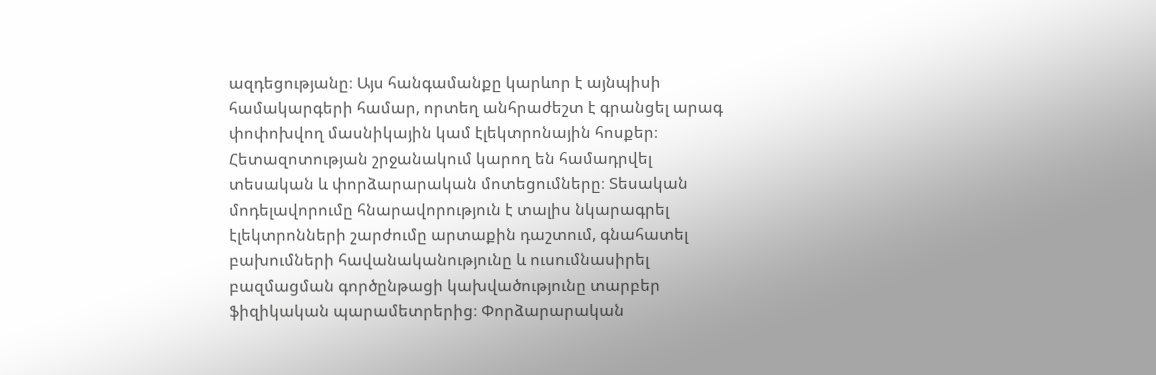ազդեցությանը։ Այս հանգամանքը կարևոր է այնպիսի համակարգերի համար, որտեղ անհրաժեշտ է գրանցել արագ փոփոխվող մասնիկային կամ էլեկտրոնային հոսքեր։ Հետազոտության շրջանակում կարող են համադրվել տեսական և փորձարարական մոտեցումները։ Տեսական մոդելավորումը հնարավորություն է տալիս նկարագրել էլեկտրոնների շարժումը արտաքին դաշտում, գնահատել բախումների հավանականությունը և ուսումնասիրել բազմացման գործընթացի կախվածությունը տարբեր ֆիզիկական պարամետրերից։ Փորձարարական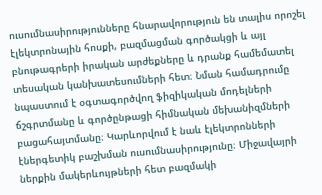ուսումնասիրությունները հնարավորություն են տալիս որոշել էլեկտրոնային հոսքի, բազմացման գործակցի և այլ բնութագրերի իրական արժեքները և դրանք համեմատել տեսական կանխատեսումների հետ։ Նման համադրումը նպաստում է օգտագործվող ֆիզիկական մոդելների ճշգրտմանը և գործընթացի հիմնական մեխանիզմների բացահայտմանը։ Կարևորվում է նաև էլեկտրոնների էներգետիկ բաշխման ուսումնասիրությունը։ Միջավայրի ներքին մակերևույթների հետ բազմակի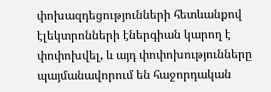փոխազդեցությունների հետևանքով էլեկտրոնների էներգիան կարող է փոփոխվել, և այդ փոփոխությունները պայմանավորում են հաջորդական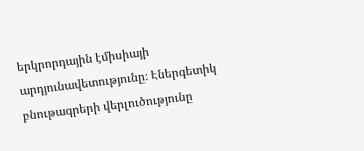երկրորդային էմիսիայի արդյունավետությունը։ Էներգետիկ բնութագրերի վերլուծությունը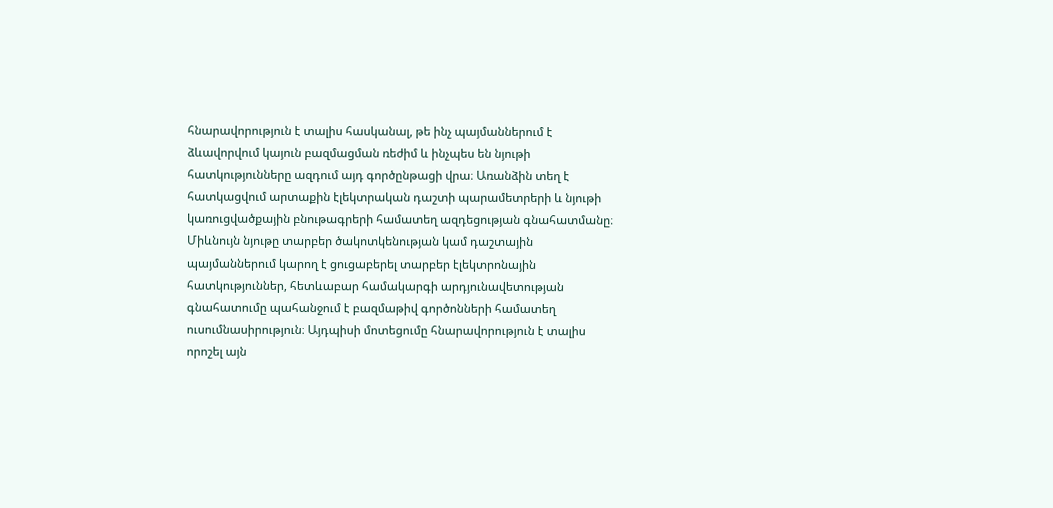հնարավորություն է տալիս հասկանալ, թե ինչ պայմաններում է ձևավորվում կայուն բազմացման ռեժիմ և ինչպես են նյութի հատկությունները ազդում այդ գործընթացի վրա։ Առանձին տեղ է հատկացվում արտաքին էլեկտրական դաշտի պարամետրերի և նյութի կառուցվածքային բնութագրերի համատեղ ազդեցության գնահատմանը։ Միևնույն նյութը տարբեր ծակոտկենության կամ դաշտային պայմաններում կարող է ցուցաբերել տարբեր էլեկտրոնային հատկություններ, հետևաբար համակարգի արդյունավետության գնահատումը պահանջում է բազմաթիվ գործոնների համատեղ ուսումնասիրություն։ Այդպիսի մոտեցումը հնարավորություն է տալիս որոշել այն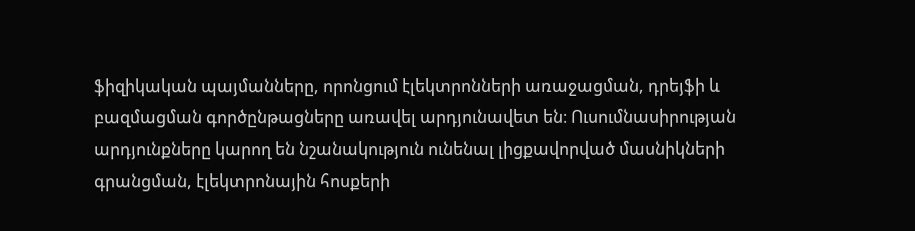ֆիզիկական պայմանները, որոնցում էլեկտրոնների առաջացման, դրեյֆի և բազմացման գործընթացները առավել արդյունավետ են։ Ուսումնասիրության արդյունքները կարող են նշանակություն ունենալ լիցքավորված մասնիկների գրանցման, էլեկտրոնային հոսքերի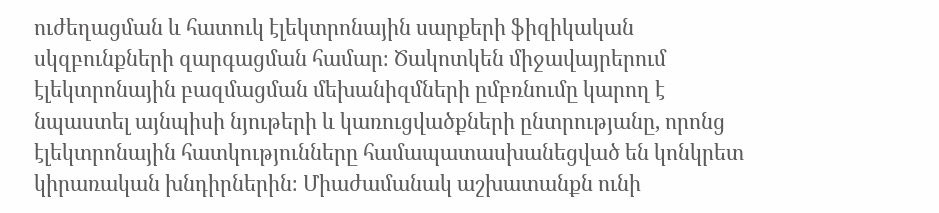ուժեղացման և հատուկ էլեկտրոնային սարքերի ֆիզիկական սկզբունքների զարգացման համար։ Ծակոտկեն միջավայրերում էլեկտրոնային բազմացման մեխանիզմների ըմբռնումը կարող է նպաստել այնպիսի նյութերի և կառուցվածքների ընտրությանը, որոնց էլեկտրոնային հատկությունները համապատասխանեցված են կոնկրետ կիրառական խնդիրներին։ Միաժամանակ աշխատանքն ունի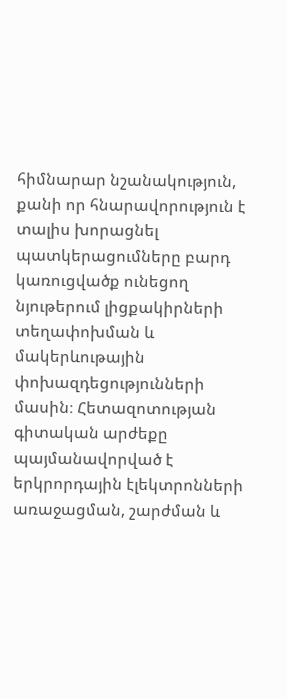հիմնարար նշանակություն, քանի որ հնարավորություն է տալիս խորացնել պատկերացումները բարդ կառուցվածք ունեցող նյութերում լիցքակիրների տեղափոխման և մակերևութային փոխազդեցությունների մասին։ Հետազոտության գիտական արժեքը պայմանավորված է երկրորդային էլեկտրոնների առաջացման, շարժման և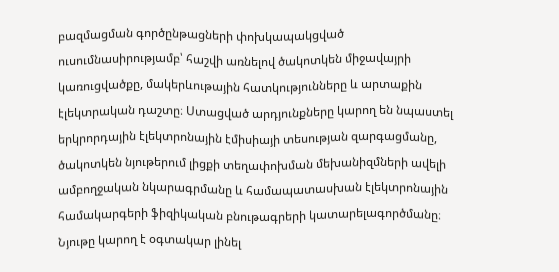բազմացման գործընթացների փոխկապակցված ուսումնասիրությամբ՝ հաշվի առնելով ծակոտկեն միջավայրի կառուցվածքը, մակերևութային հատկությունները և արտաքին էլեկտրական դաշտը։ Ստացված արդյունքները կարող են նպաստել երկրորդային էլեկտրոնային էմիսիայի տեսության զարգացմանը, ծակոտկեն նյութերում լիցքի տեղափոխման մեխանիզմների ավելի ամբողջական նկարագրմանը և համապատասխան էլեկտրոնային համակարգերի ֆիզիկական բնութագրերի կատարելագործմանը։ Նյութը կարող է օգտակար լինել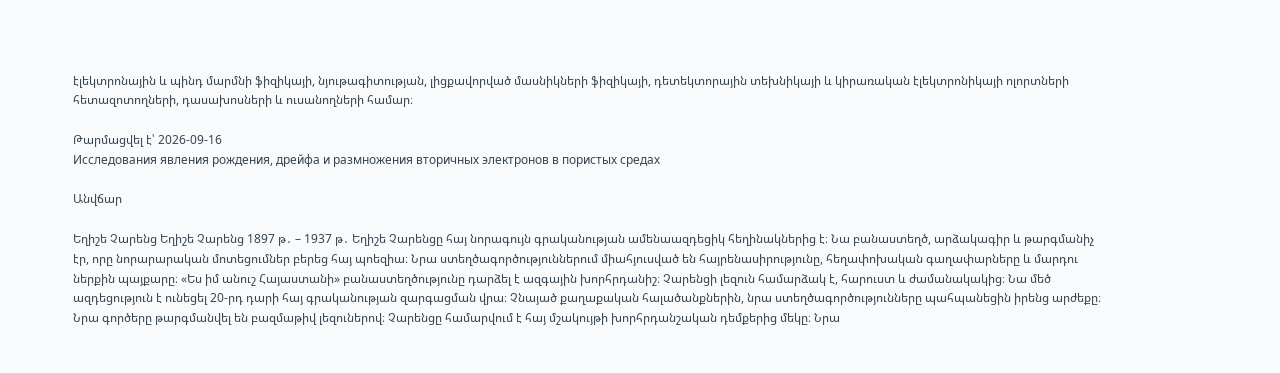էլեկտրոնային և պինդ մարմնի ֆիզիկայի, նյութագիտության, լիցքավորված մասնիկների ֆիզիկայի, դետեկտորային տեխնիկայի և կիրառական էլեկտրոնիկայի ոլորտների հետազոտողների, դասախոսների և ուսանողների համար։

Թարմացվել է՝ 2026-09-16
Исследования явления рождения, дрейфа и размножения вторичных электронов в пористых средах

Անվճար

Եղիշե Չարենց Եղիշե Չարենց 1897 թ․ – 1937 թ․ Եղիշե Չարենցը հայ նորագույն գրականության ամենաազդեցիկ հեղինակներից է։ Նա բանաստեղծ, արձակագիր և թարգմանիչ էր, որը նորարարական մոտեցումներ բերեց հայ պոեզիա։ Նրա ստեղծագործություններում միահյուսված են հայրենասիրությունը, հեղափոխական գաղափարները և մարդու ներքին պայքարը։ «Ես իմ անուշ Հայաստանի» բանաստեղծությունը դարձել է ազգային խորհրդանիշ։ Չարենցի լեզուն համարձակ է, հարուստ և ժամանակակից։ Նա մեծ ազդեցություն է ունեցել 20-րդ դարի հայ գրականության զարգացման վրա։ Չնայած քաղաքական հալածանքներին, նրա ստեղծագործությունները պահպանեցին իրենց արժեքը։ Նրա գործերը թարգմանվել են բազմաթիվ լեզուներով։ Չարենցը համարվում է հայ մշակույթի խորհրդանշական դեմքերից մեկը։ Նրա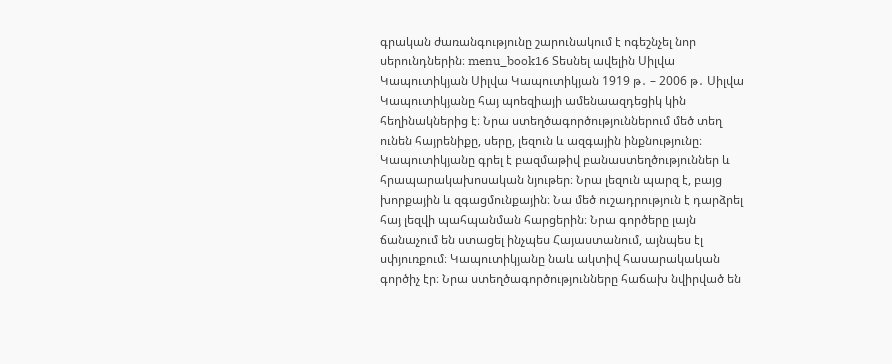գրական ժառանգությունը շարունակում է ոգեշնչել նոր սերունդներին։ menu_book16 Տեսնել ավելին Սիլվա Կապուտիկյան Սիլվա Կապուտիկյան 1919 թ․ – 2006 թ․ Սիլվա Կապուտիկյանը հայ պոեզիայի ամենաազդեցիկ կին հեղինակներից է։ Նրա ստեղծագործություններում մեծ տեղ ունեն հայրենիքը, սերը, լեզուն և ազգային ինքնությունը։ Կապուտիկյանը գրել է բազմաթիվ բանաստեղծություններ և հրապարակախոսական նյութեր։ Նրա լեզուն պարզ է, բայց խորքային և զգացմունքային։ Նա մեծ ուշադրություն է դարձրել հայ լեզվի պահպանման հարցերին։ Նրա գործերը լայն ճանաչում են ստացել ինչպես Հայաստանում, այնպես էլ սփյուռքում։ Կապուտիկյանը նաև ակտիվ հասարակական գործիչ էր։ Նրա ստեղծագործությունները հաճախ նվիրված են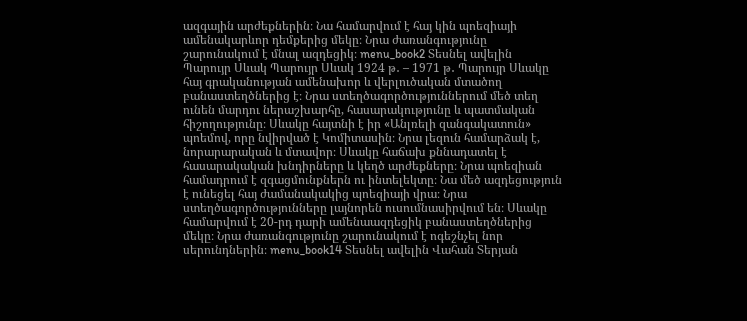ազգային արժեքներին։ Նա համարվում է հայ կին պոեզիայի ամենակարևոր դեմքերից մեկը։ Նրա ժառանգությունը շարունակում է մնալ ազդեցիկ։ menu_book2 Տեսնել ավելին Պարույր Սևակ Պարույր Սևակ 1924 թ․ – 1971 թ․ Պարույր Սևակը հայ գրականության ամենախոր և վերլուծական մտածող բանաստեղծներից է։ Նրա ստեղծագործություններում մեծ տեղ ունեն մարդու ներաշխարհը, հասարակությունը և պատմական հիշողությունը։ Սևակը հայտնի է իր «Անլռելի զանգակատուն» պոեմով, որը նվիրված է Կոմիտասին։ Նրա լեզուն համարձակ է, նորարարական և մտավոր։ Սևակը հաճախ քննադատել է հասարակական խնդիրները և կեղծ արժեքները։ Նրա պոեզիան համադրում է զգացմունքներն ու ինտելեկտը։ Նա մեծ ազդեցություն է ունեցել հայ ժամանակակից պոեզիայի վրա։ Նրա ստեղծագործությունները լայնորեն ուսումնասիրվում են։ Սևակը համարվում է 20-րդ դարի ամենաազդեցիկ բանաստեղծներից մեկը։ Նրա ժառանգությունը շարունակում է ոգեշնչել նոր սերունդներին։ menu_book14 Տեսնել ավելին Վահան Տերյան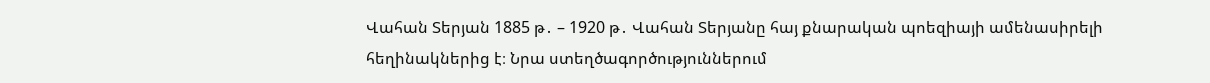Վահան Տերյան 1885 թ․ – 1920 թ․ Վահան Տերյանը հայ քնարական պոեզիայի ամենասիրելի հեղինակներից է։ Նրա ստեղծագործություններում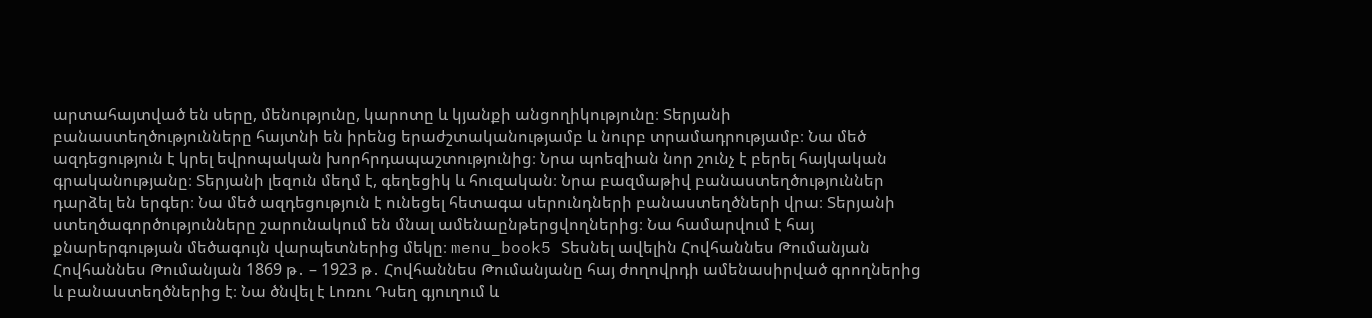արտահայտված են սերը, մենությունը, կարոտը և կյանքի անցողիկությունը։ Տերյանի բանաստեղծությունները հայտնի են իրենց երաժշտականությամբ և նուրբ տրամադրությամբ։ Նա մեծ ազդեցություն է կրել եվրոպական խորհրդապաշտությունից։ Նրա պոեզիան նոր շունչ է բերել հայկական գրականությանը։ Տերյանի լեզուն մեղմ է, գեղեցիկ և հուզական։ Նրա բազմաթիվ բանաստեղծություններ դարձել են երգեր։ Նա մեծ ազդեցություն է ունեցել հետագա սերունդների բանաստեղծների վրա։ Տերյանի ստեղծագործությունները շարունակում են մնալ ամենաընթերցվողներից։ Նա համարվում է հայ քնարերգության մեծագույն վարպետներից մեկը։ menu_book5 Տեսնել ավելին Հովհաննես Թումանյան Հովհաննես Թումանյան 1869 թ․ – 1923 թ․ Հովհաննես Թումանյանը հայ ժողովրդի ամենասիրված գրողներից և բանաստեղծներից է։ Նա ծնվել է Լոռու Դսեղ գյուղում և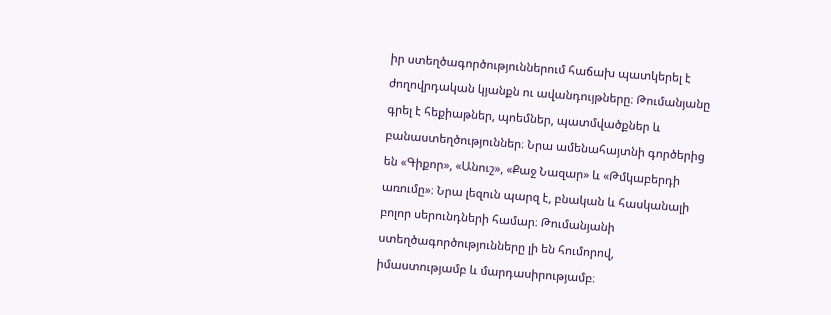իր ստեղծագործություններում հաճախ պատկերել է ժողովրդական կյանքն ու ավանդույթները։ Թումանյանը գրել է հեքիաթներ, պոեմներ, պատմվածքներ և բանաստեղծություններ։ Նրա ամենահայտնի գործերից են «Գիքոր», «Անուշ», «Քաջ Նազար» և «Թմկաբերդի առումը»։ Նրա լեզուն պարզ է, բնական և հասկանալի բոլոր սերունդների համար։ Թումանյանի ստեղծագործությունները լի են հումորով, իմաստությամբ և մարդասիրությամբ։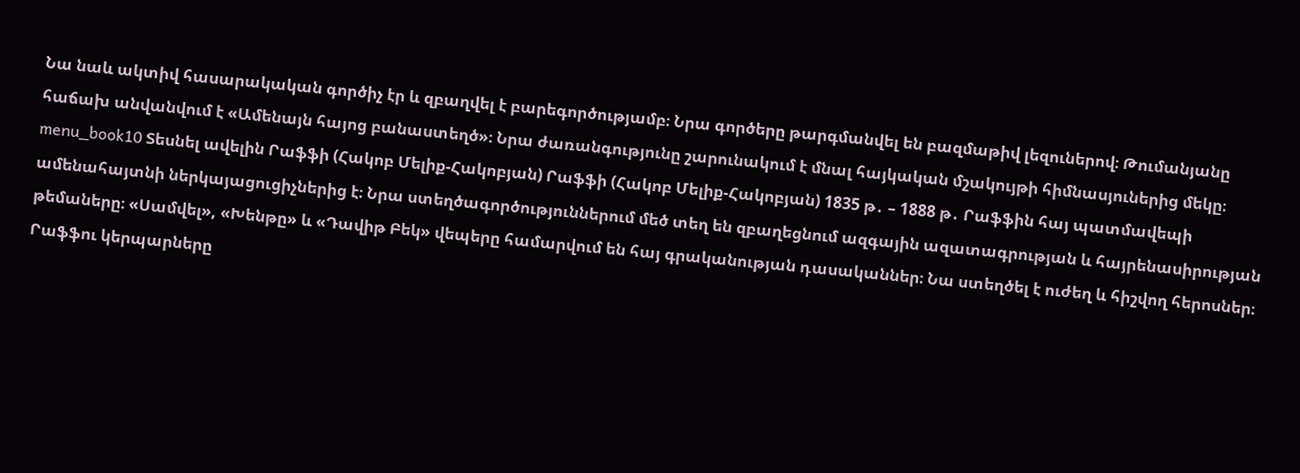Նա նաև ակտիվ հասարակական գործիչ էր և զբաղվել է բարեգործությամբ։ Նրա գործերը թարգմանվել են բազմաթիվ լեզուներով։ Թումանյանը հաճախ անվանվում է «Ամենայն հայոց բանաստեղծ»։ Նրա ժառանգությունը շարունակում է մնալ հայկական մշակույթի հիմնասյուներից մեկը։ menu_book10 Տեսնել ավելին Րաֆֆի (Հակոբ Մելիք-Հակոբյան) Րաֆֆի (Հակոբ Մելիք-Հակոբյան) 1835 թ․ – 1888 թ․ Րաֆֆին հայ պատմավեպի ամենահայտնի ներկայացուցիչներից է։ Նրա ստեղծագործություններում մեծ տեղ են զբաղեցնում ազգային ազատագրության և հայրենասիրության թեմաները։ «Սամվել», «Խենթը» և «Դավիթ Բեկ» վեպերը համարվում են հայ գրականության դասականներ։ Նա ստեղծել է ուժեղ և հիշվող հերոսներ։ Րաֆֆու կերպարները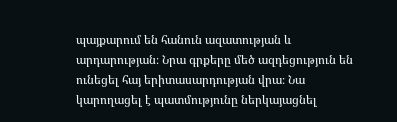պայքարում են հանուն ազատության և արդարության։ Նրա գրքերը մեծ ազդեցություն են ունեցել հայ երիտասարդության վրա։ Նա կարողացել է պատմությունը ներկայացնել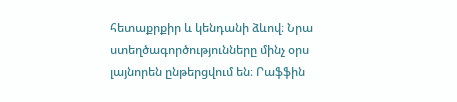հետաքրքիր և կենդանի ձևով։ Նրա ստեղծագործությունները մինչ օրս լայնորեն ընթերցվում են։ Րաֆֆին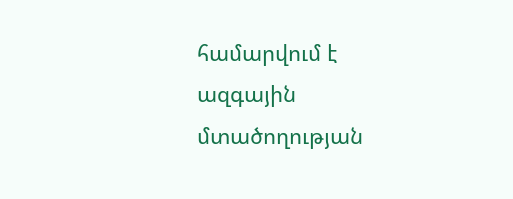համարվում է ազգային մտածողության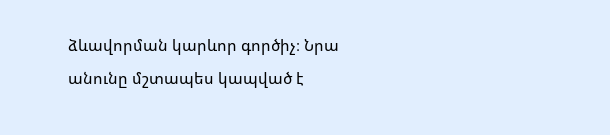ձևավորման կարևոր գործիչ։ Նրա անունը մշտապես կապված է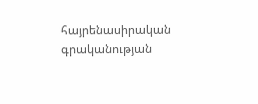հայրենասիրական գրականության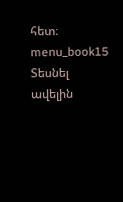հետ։ menu_book15 Տեսնել ավելին